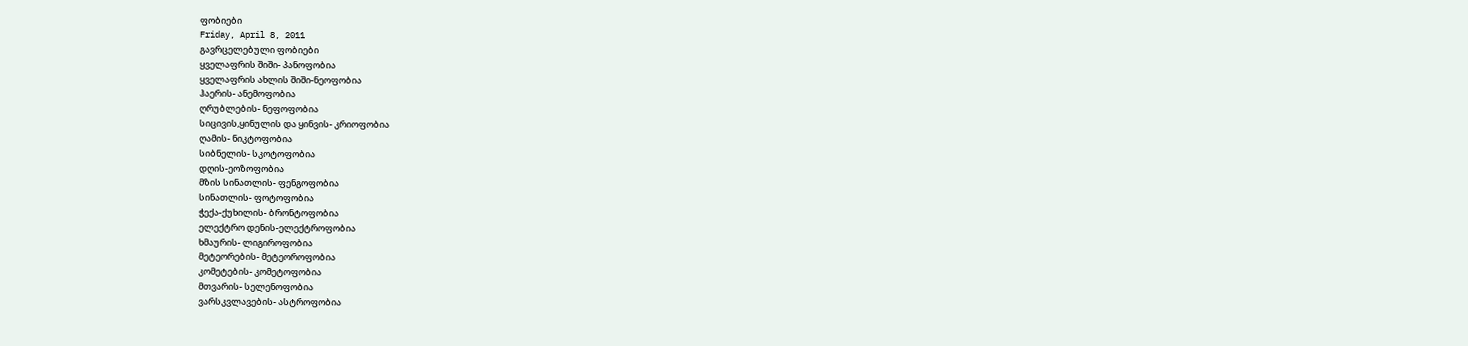ფობიები
Friday, April 8, 2011
გავრცელებული ფობიები
ყველაფრის შიში- პანოფობია
ყველაფრის ახლის შიში-ნეოფობია
ჰაერის- ანემოფობია
ღრუბლების- ნეფოფობია
სიცივის,ყინულის და ყინვის- კრიოფობია
ღამის- ნიკტოფობია
სიბნელის- სკოტოფობია
დღის-ეოზოფობია
მზის სინათლის- ფენგოფობია
სინათლის- ფოტოფობია
ჭექა-ქუხილის- ბრონტოფობია
ელექტრო დენის-ელექტროფობია
ხმაურის- ლიგიროფობია
მეტეორების- მეტეოროფობია
კომეტების- კომეტოფობია
მთვარის- სელენოფობია
ვარსკვლავების- ასტროფობია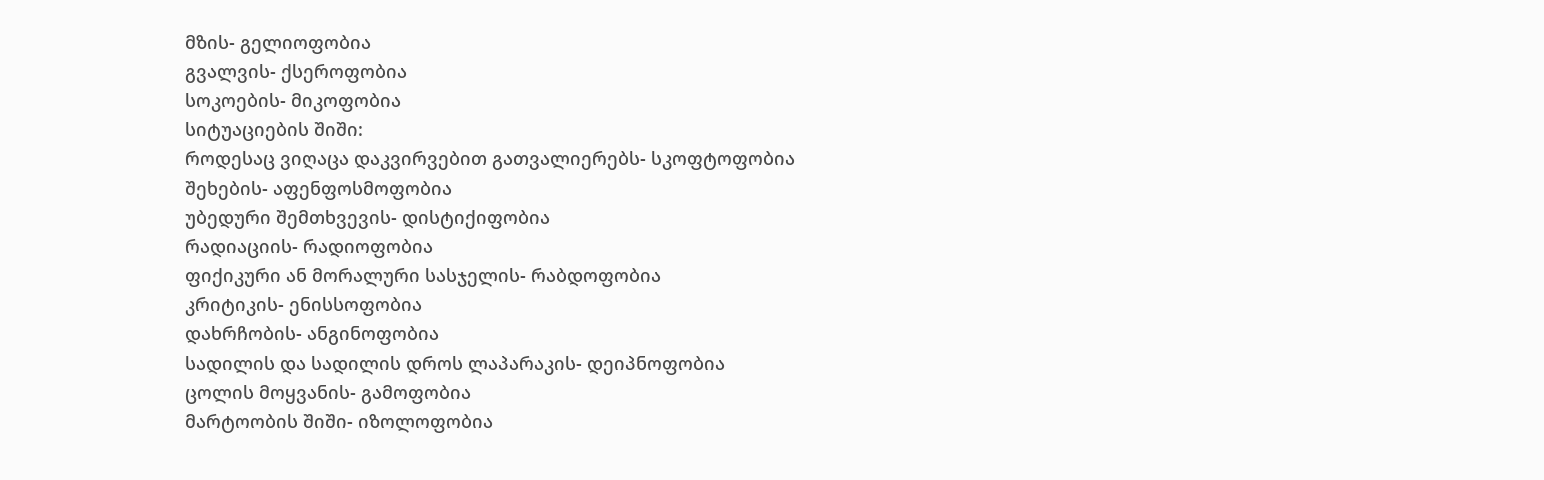მზის- გელიოფობია
გვალვის- ქსეროფობია
სოკოების- მიკოფობია
სიტუაციების შიში:
როდესაც ვიღაცა დაკვირვებით გათვალიერებს- სკოფტოფობია
შეხების- აფენფოსმოფობია
უბედური შემთხვევის- დისტიქიფობია
რადიაციის- რადიოფობია
ფიქიკური ან მორალური სასჯელის- რაბდოფობია
კრიტიკის- ენისსოფობია
დახრჩობის- ანგინოფობია
სადილის და სადილის დროს ლაპარაკის- დეიპნოფობია
ცოლის მოყვანის- გამოფობია
მარტოობის შიში- იზოლოფობია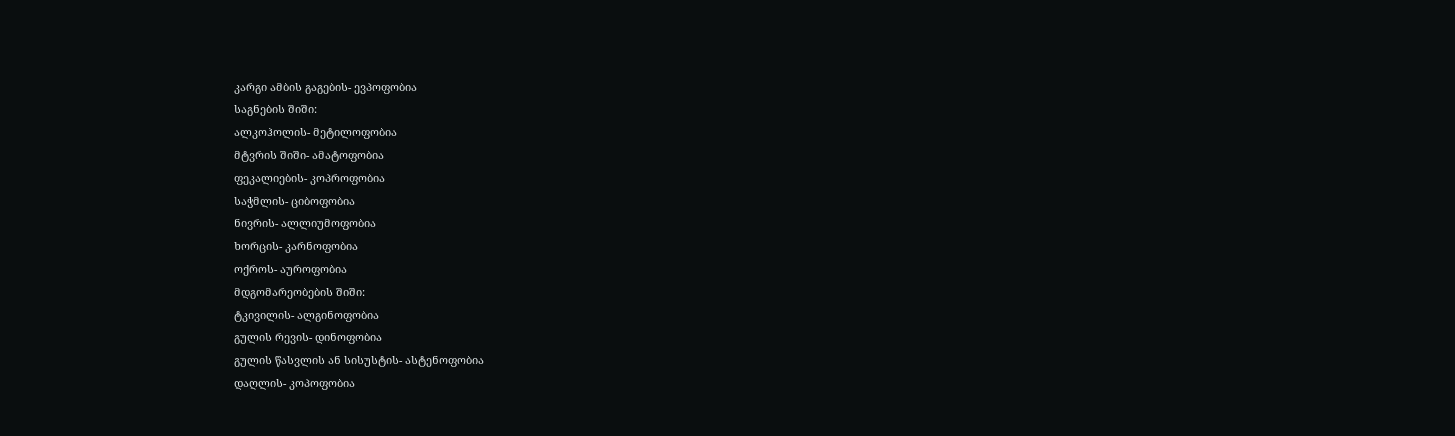კარგი ამბის გაგების- ევპოფობია
საგნების შიში:
ალკოჰოლის- მეტილოფობია
მტვრის შიში- ამატოფობია
ფეკალიების- კოპროფობია
საჭმლის- ციბოფობია
ნივრის- ალლიუმოფობია
ხორცის- კარნოფობია
ოქროს- აუროფობია
მდგომარეობების შიში:
ტკივილის- ალგინოფობია
გულის რევის- დინოფობია
გულის წასვლის ან სისუსტის- ასტენოფობია
დაღლის- კოპოფობია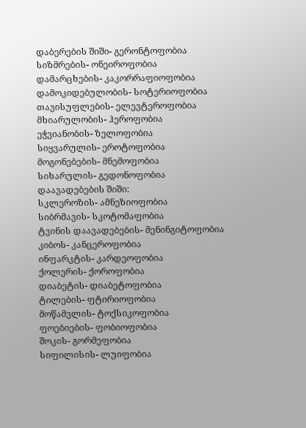დაბერების შიში- გერონტოფობია
სიზმრების- ონეიროფობია
დამარცხების- კაკორრაფიოფობია
დამოკიდებულობის- სოტერიოფობია
თავისუფლების- ელევტეროფობია
მხიარულობის- ჰეროფობია
ეჭვიანობის- ზელოფობია
სიყვარულის- ეროტოფობია
მოგონებების- მნემოფობია
სიხარულის- გედონოფობია
დაავადებების შიში:
სკლეროზის- ამნეზიოფობია
სიბრმავის- სკოტომაფობია
ტვინის დაავადებების- მენინგიტოფობია
კიბოს- კანცეროფობია
ინფარკტის- კარდეოფობია
ქოლერის- ქოროფობია
დიაბეტის- დიაბეტოფობია
ტილების- ფტირიოფობია
მოწამვლის- ტოქსიკოფობია
ფოებიების- ფობიოფობია
შოკის- გორმეფობია
სიფილისის- ლუიფობია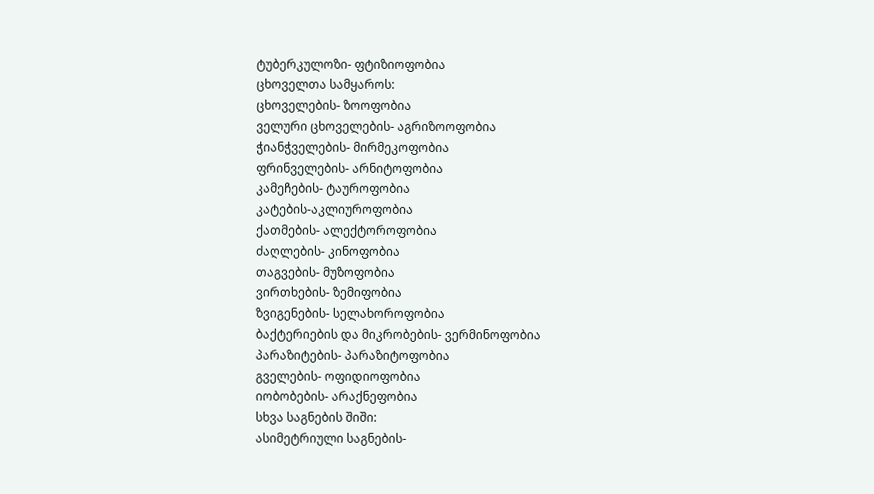ტუბერკულოზი- ფტიზიოფობია
ცხოველთა სამყაროს:
ცხოველების- ზოოფობია
ველური ცხოველების- აგრიზოოფობია
ჭიანჭველების- მირმეკოფობია
ფრინველების- არნიტოფობია
კამეჩების- ტაუროფობია
კატების-აკლიუროფობია
ქათმების- ალექტოროფობია
ძაღლების- კინოფობია
თაგვების- მუზოფობია
ვირთხების- ზემიფობია
ზვიგენების- სელახოროფობია
ბაქტერიების და მიკრობების- ვერმინოფობია
პარაზიტების- პარაზიტოფობია
გველების- ოფიდიოფობია
იობობების- არაქნეფობია
სხვა საგნების შიში:
ასიმეტრიული საგნების-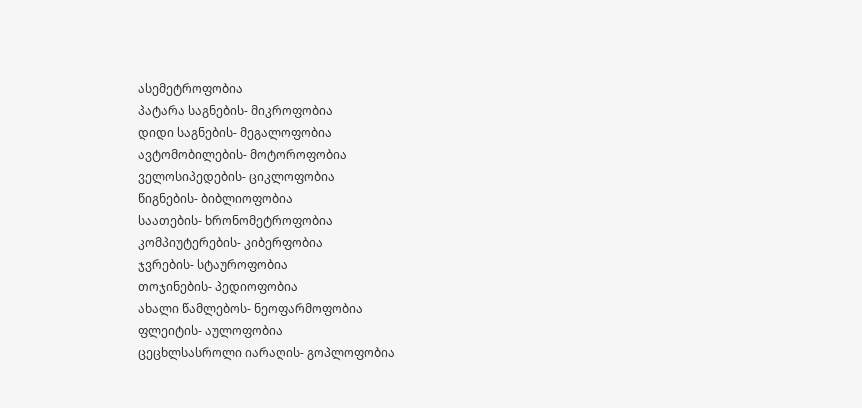ასემეტროფობია
პატარა საგნების- მიკროფობია
დიდი საგნების- მეგალოფობია
ავტომობილების- მოტოროფობია
ველოსიპედების- ციკლოფობია
წიგნების- ბიბლიოფობია
საათების- ხრონომეტროფობია
კომპიუტერების- კიბერფობია
ჯვრების- სტაუროფობია
თოჯინების- პედიოფობია
ახალი წამლებოს- ნეოფარმოფობია
ფლეიტის- აულოფობია
ცეცხლსასროლი იარაღის- გოპლოფობია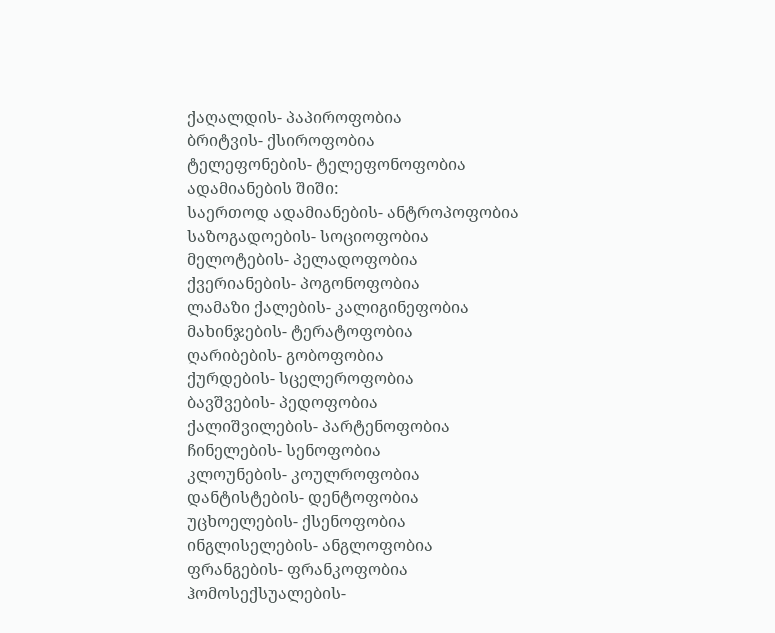ქაღალდის- პაპიროფობია
ბრიტვის- ქსიროფობია
ტელეფონების- ტელეფონოფობია
ადამიანების შიში:
საერთოდ ადამიანების- ანტროპოფობია
საზოგადოების- სოციოფობია
მელოტების- პელადოფობია
ქვერიანების- პოგონოფობია
ლამაზი ქალების- კალიგინეფობია
მახინჯების- ტერატოფობია
ღარიბების- გობოფობია
ქურდების- სცელეროფობია
ბავშვების- პედოფობია
ქალიშვილების- პარტენოფობია
ჩინელების- სენოფობია
კლოუნების- კოულროფობია
დანტისტების- დენტოფობია
უცხოელების- ქსენოფობია
ინგლისელების- ანგლოფობია
ფრანგების- ფრანკოფობია
ჰომოსექსუალების-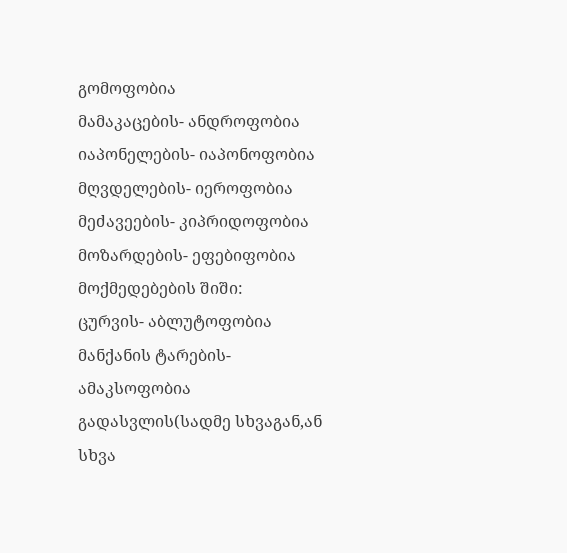გომოფობია
მამაკაცების- ანდროფობია
იაპონელების- იაპონოფობია
მღვდელების- იეროფობია
მეძავეების- კიპრიდოფობია
მოზარდების- ეფებიფობია
მოქმედებების შიში:
ცურვის- აბლუტოფობია
მანქანის ტარების- ამაკსოფობია
გადასვლის(სადმე სხვაგან,ან სხვა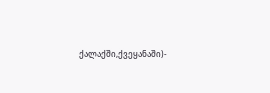ქალაქში,ქვეყანაში)-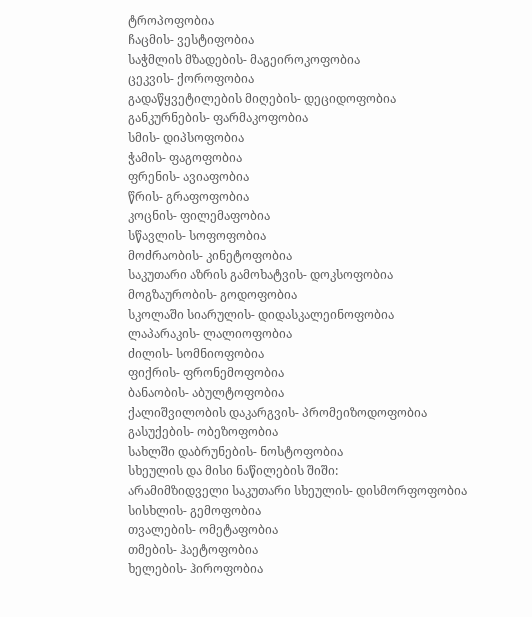ტროპოფობია
ჩაცმის- ვესტიფობია
საჭმლის მზადების- მაგეიროკოფობია
ცეკვის- ქოროფობია
გადაწყვეტილების მიღების- დეციდოფობია
განკურნების- ფარმაკოფობია
სმის- დიპსოფობია
ჭამის- ფაგოფობია
ფრენის- ავიაფობია
წრის- გრაფოფობია
კოცნის- ფილემაფობია
სწავლის- სოფოფობია
მოძრაობის- კინეტოფობია
საკუთარი აზრის გამოხატვის- დოკსოფობია
მოგზაურობის- გოდოფობია
სკოლაში სიარულის- დიდასკალეინოფობია
ლაპარაკის- ლალიოფობია
ძილის- სომნიოფობია
ფიქრის- ფრონემოფობია
ბანაობის- აბულტოფობია
ქალიშვილობის დაკარგვის- პრომეიზოდოფობია
გასუქების- ობეზოფობია
სახლში დაბრუნების- ნოსტოფობია
სხეულის და მისი ნაწილების შიში:
არამიმზიდველი საკუთარი სხეულის- დისმორფოფობია
სისხლის- გემოფობია
თვალების- ომეტაფობია
თმების- ჰაეტოფობია
ხელების- ჰიროფობია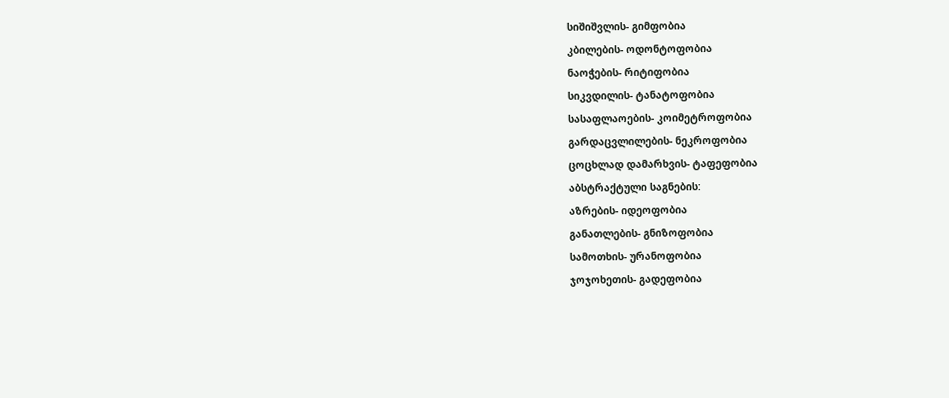სიშიშვლის- გიმფობია
კბილების- ოდონტოფობია
ნაოჭების- რიტიფობია
სიკვდილის- ტანატოფობია
სასაფლაოების- კოიმეტროფობია
გარდაცვლილების- ნეკროფობია
ცოცხლად დამარხვის- ტაფეფობია
აბსტრაქტული საგნების:
აზრების- იდეოფობია
განათლების- გნიზოფობია
სამოთხის- ურანოფობია
ჯოჯოხეთის- გადეფობია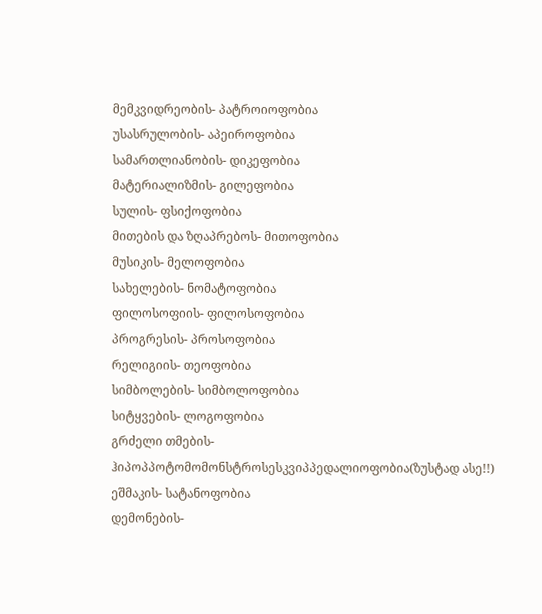მემკვიდრეობის- პატროიოფობია
უსასრულობის- აპეიროფობია
სამართლიანობის- დიკეფობია
მატერიალიზმის- გილეფობია
სულის- ფსიქოფობია
მითების და ზღაპრებოს- მითოფობია
მუსიკის- მელოფობია
სახელების- ნომატოფობია
ფილოსოფიის- ფილოსოფობია
პროგრესის- პროსოფობია
რელიგიის- თეოფობია
სიმბოლების- სიმბოლოფობია
სიტყვების- ლოგოფობია
გრძელი თმების- ჰიპოპპოტომომონსტროსესკვიპპედალიოფობია(ზუსტად ასე!!)
ეშმაკის- სატანოფობია
დემონების-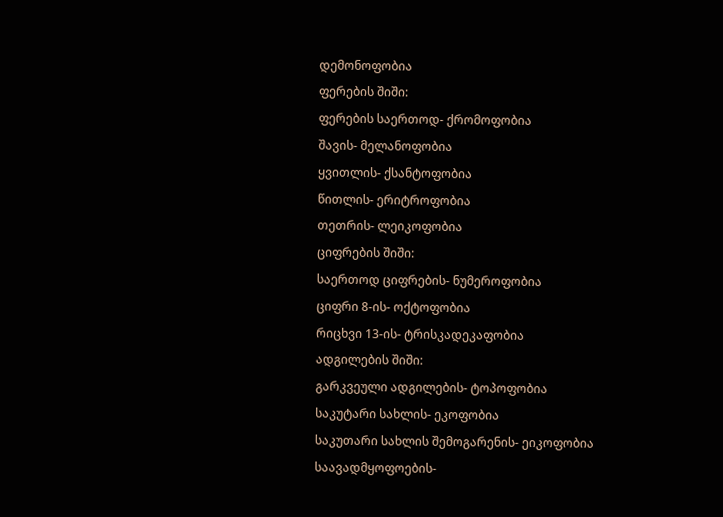დემონოფობია
ფერების შიში:
ფერების საერთოდ- ქრომოფობია
შავის- მელანოფობია
ყვითლის- ქსანტოფობია
წითლის- ერიტროფობია
თეთრის- ლეიკოფობია
ციფრების შიში:
საერთოდ ციფრების- ნუმეროფობია
ციფრი 8-ის- ოქტოფობია
რიცხვი 13-ის- ტრისკადეკაფობია
ადგილების შიში:
გარკვეული ადგილების- ტოპოფობია
საკუტარი სახლის- ეკოფობია
საკუთარი სახლის შემოგარენის- ეიკოფობია
საავადმყოფოების-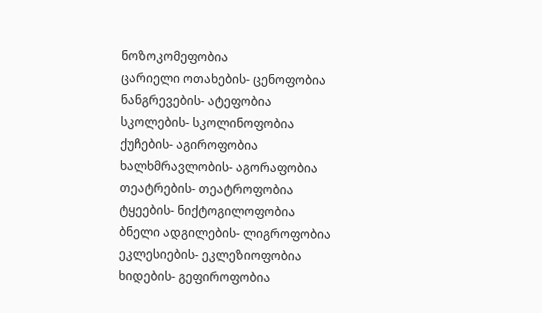ნოზოკომეფობია
ცარიელი ოთახების- ცენოფობია
ნანგრევების- ატეფობია
სკოლების- სკოლინოფობია
ქუჩების- აგიროფობია
ხალხმრავლობის- აგორაფობია
თეატრების- თეატროფობია
ტყეების- ნიქტოგილოფობია
ბნელი ადგილების- ლიგროფობია
ეკლესიების- ეკლეზიოფობია
ხიდების- გეფიროფობია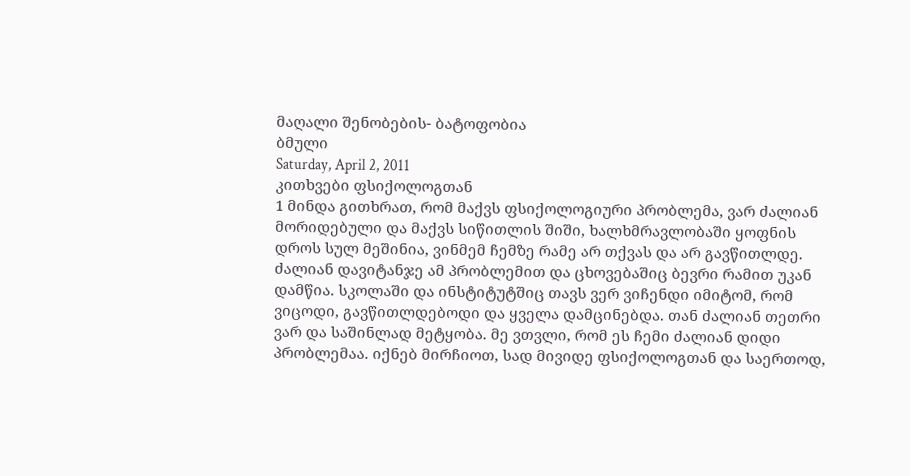მაღალი შენობების- ბატოფობია
ბმული
Saturday, April 2, 2011
კითხვები ფსიქოლოგთან
1 მინდა გითხრათ, რომ მაქვს ფსიქოლოგიური პრობლემა, ვარ ძალიან მორიდებული და მაქვს სიწითლის შიში, ხალხმრავლობაში ყოფნის დროს სულ მეშინია, ვინმემ ჩემზე რამე არ თქვას და არ გავწითლდე. ძალიან დავიტანჯე ამ პრობლემით და ცხოვებაშიც ბევრი რამით უკან დამწია. სკოლაში და ინსტიტუტშიც თავს ვერ ვიჩენდი იმიტომ, რომ ვიცოდი, გავწითლდებოდი და ყველა დამცინებდა. თან ძალიან თეთრი ვარ და საშინლად მეტყობა. მე ვთვლი, რომ ეს ჩემი ძალიან დიდი პრობლემაა. იქნებ მირჩიოთ, სად მივიდე ფსიქოლოგთან და საერთოდ,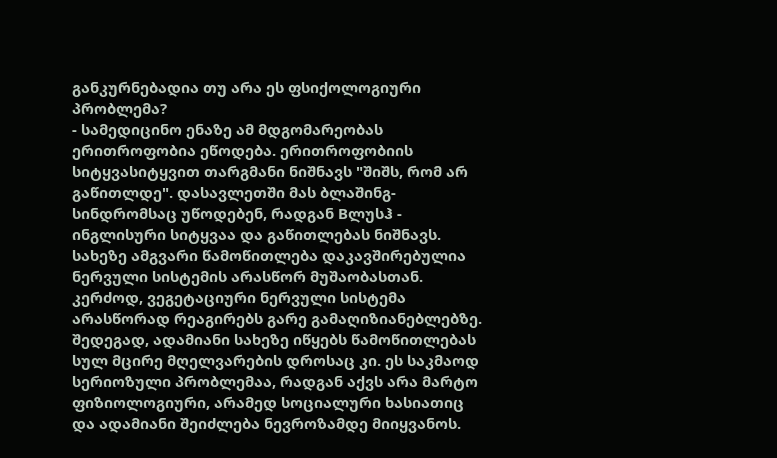განკურნებადია თუ არა ეს ფსიქოლოგიური პრობლემა?
- სამედიცინო ენაზე ამ მდგომარეობას ერითროფობია ეწოდება. ერითროფობიის სიტყვასიტყვით თარგმანი ნიშნავს "შიშს, რომ არ გაწითლდე". დასავლეთში მას ბლაშინგ-სინდრომსაც უწოდებენ, რადგან Bლუსჰ - ინგლისური სიტყვაა და გაწითლებას ნიშნავს. სახეზე ამგვარი წამოწითლება დაკავშირებულია ნერვული სისტემის არასწორ მუშაობასთან. კერძოდ, ვეგეტაციური ნერვული სისტემა არასწორად რეაგირებს გარე გამაღიზიანებლებზე. შედეგად, ადამიანი სახეზე იწყებს წამოწითლებას სულ მცირე მღელვარების დროსაც კი. ეს საკმაოდ სერიოზული პრობლემაა, რადგან აქვს არა მარტო ფიზიოლოგიური, არამედ სოციალური ხასიათიც და ადამიანი შეიძლება ნევროზამდე მიიყვანოს.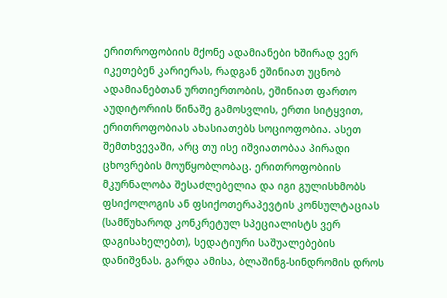ერითროფობიის მქონე ადამიანები ხშირად ვერ იკეთებენ კარიერას, რადგან ეშინიათ უცნობ ადამიანებთან ურთიერთობის, ეშინიათ ფართო აუდიტორიის წინაშე გამოსვლის, ერთი სიტყვით, ერითროფობიას ახასიათებს სოციოფობია. ასეთ შემთხვევაში, არც თუ ისე იშვიათობაა პირადი ცხოვრების მოუწყობლობაც. ერითროფობიის მკურნალობა შესაძლებელია და იგი გულისხმობს ფსიქოლოგის ან ფსიქოთერაპევტის კონსულტაციას (სამწუხაროდ კონკრეტულ სპეციალისტს ვერ დაგისახელებთ), სედატიური საშუალებების დანიშვნას. გარდა ამისა, ბლაშინგ-სინდრომის დროს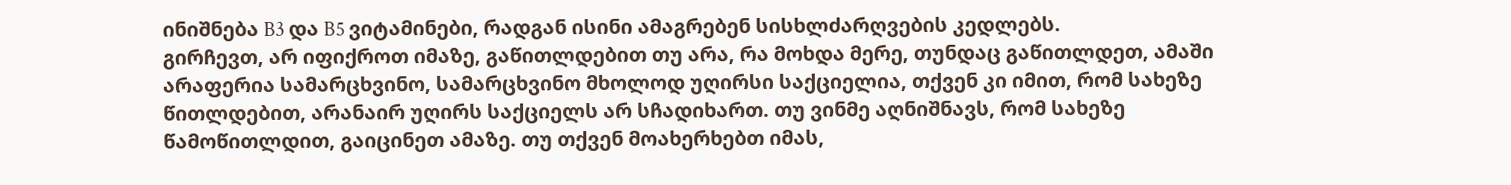ინიშნება B3 და B5 ვიტამინები, რადგან ისინი ამაგრებენ სისხლძარღვების კედლებს.
გირჩევთ, არ იფიქროთ იმაზე, გაწითლდებით თუ არა, რა მოხდა მერე, თუნდაც გაწითლდეთ, ამაში არაფერია სამარცხვინო, სამარცხვინო მხოლოდ უღირსი საქციელია, თქვენ კი იმით, რომ სახეზე წითლდებით, არანაირ უღირს საქციელს არ სჩადიხართ. თუ ვინმე აღნიშნავს, რომ სახეზე წამოწითლდით, გაიცინეთ ამაზე. თუ თქვენ მოახერხებთ იმას,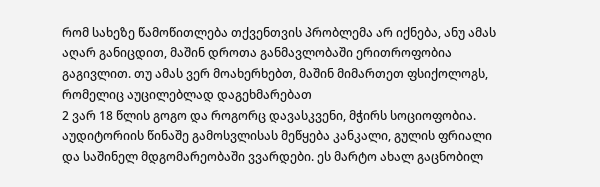რომ სახეზე წამოწითლება თქვენთვის პრობლემა არ იქნება, ანუ ამას აღარ განიცდით, მაშინ დროთა განმავლობაში ერითროფობია გაგივლით. თუ ამას ვერ მოახერხებთ, მაშინ მიმართეთ ფსიქოლოგს, რომელიც აუცილებლად დაგეხმარებათ
2 ვარ 18 წლის გოგო და როგორც დავასკვენი, მჭირს სოციოფობია. აუდიტორიის წინაშე გამოსვლისას მეწყება კანკალი, გულის ფრიალი და საშინელ მდგომარეობაში ვვარდები. ეს მარტო ახალ გაცნობილ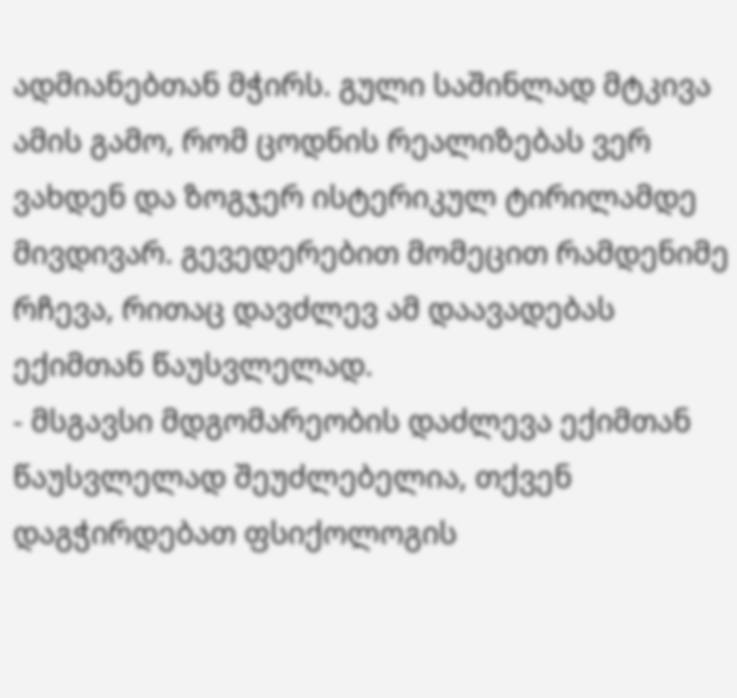ადმიანებთან მჭირს. გული საშინლად მტკივა ამის გამო, რომ ცოდნის რეალიზებას ვერ ვახდენ და ზოგჯერ ისტერიკულ ტირილამდე მივდივარ. გევედერებით მომეცით რამდენიმე რჩევა, რითაც დავძლევ ამ დაავადებას ექიმთან წაუსვლელად.
- მსგავსი მდგომარეობის დაძლევა ექიმთან წაუსვლელად შეუძლებელია, თქვენ დაგჭირდებათ ფსიქოლოგის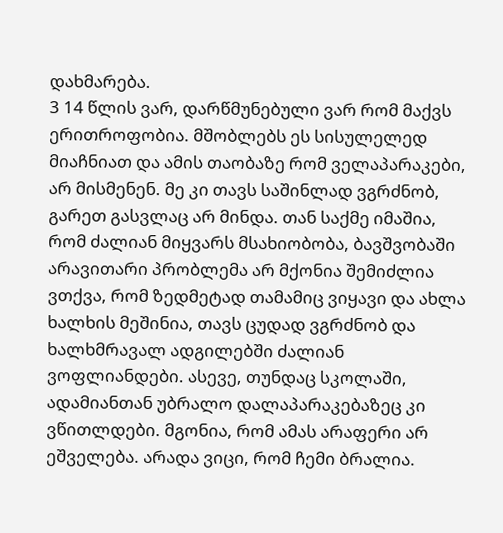დახმარება.
3 14 წლის ვარ, დარწმუნებული ვარ რომ მაქვს ერითროფობია. მშობლებს ეს სისულელედ მიაჩნიათ და ამის თაობაზე რომ ველაპარაკები, არ მისმენენ. მე კი თავს საშინლად ვგრძნობ, გარეთ გასვლაც არ მინდა. თან საქმე იმაშია, რომ ძალიან მიყვარს მსახიობობა, ბავშვობაში არავითარი პრობლემა არ მქონია შემიძლია ვთქვა, რომ ზედმეტად თამამიც ვიყავი და ახლა ხალხის მეშინია, თავს ცუდად ვგრძნობ და ხალხმრავალ ადგილებში ძალიან ვოფლიანდები. ასევე, თუნდაც სკოლაში, ადამიანთან უბრალო დალაპარაკებაზეც კი ვწითლდები. მგონია, რომ ამას არაფერი არ ეშველება. არადა ვიცი, რომ ჩემი ბრალია.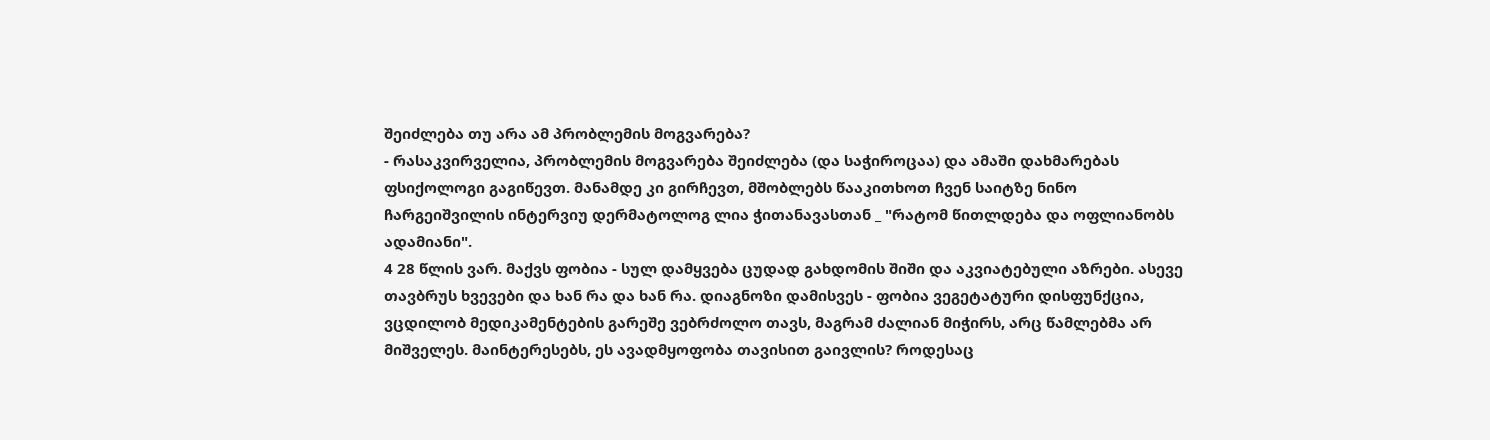შეიძლება თუ არა ამ პრობლემის მოგვარება?
- რასაკვირველია, პრობლემის მოგვარება შეიძლება (და საჭიროცაა) და ამაში დახმარებას ფსიქოლოგი გაგიწევთ. მანამდე კი გირჩევთ, მშობლებს წააკითხოთ ჩვენ საიტზე ნინო ჩარგეიშვილის ინტერვიუ დერმატოლოგ ლია ჭითანავასთან _ "რატომ წითლდება და ოფლიანობს ადამიანი".
4 28 წლის ვარ. მაქვს ფობია - სულ დამყვება ცუდად გახდომის შიში და აკვიატებული აზრები. ასევე თავბრუს ხვევები და ხან რა და ხან რა. დიაგნოზი დამისვეს - ფობია ვეგეტატური დისფუნქცია, ვცდილობ მედიკამენტების გარეშე ვებრძოლო თავს, მაგრამ ძალიან მიჭირს, არც წამლებმა არ მიშველეს. მაინტერესებს, ეს ავადმყოფობა თავისით გაივლის? როდესაც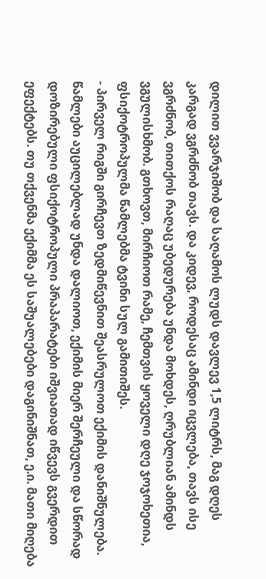დილით ვვარჯიშობ და საღამოს ლუდს დავლევ 1,5 ლიტრს, მაგ დღეს კარგად ვგრძნობ თავს. და კიდევ, როდესაც ამინდი იცვლება, თავს ისე ვგრძნობ, თითქოს რაღაც უბედურება უნდა მოხდეს, ღრუბლიან ამინდს ვგულისხმობ. გთხოვთ, მირჩიოთ რამე, ჩემთვის ყოველი დღე ჯოჯოხეთია, ფსიქოტროპულმა წამლებმა ტვინი სულ გამითიშეს.
- პირველ რიგში გირჩევთ ზედმიწევნით შეასრულოთ ექიმის დანიშნულება. წამლები აუცილებლად უნდა დალიოთ, ექიმის მიერ შერჩეული და სწორად დოზირებული ფსიქოტროპული პრაპარატები იშვიათად იწვევს გვერდით ეფექტებს. თუ თქვენმა ექიმმა ეს საშუალებები დაგინიშნათ, ე.ი. მათი მიღება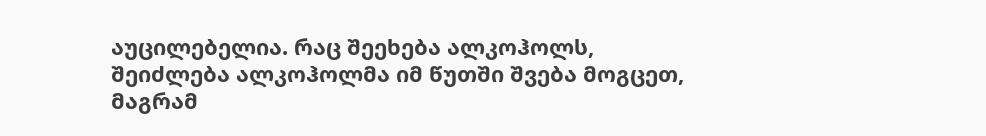აუცილებელია. რაც შეეხება ალკოჰოლს, შეიძლება ალკოჰოლმა იმ წუთში შვება მოგცეთ, მაგრამ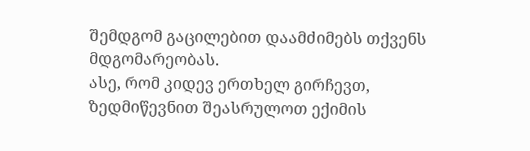შემდგომ გაცილებით დაამძიმებს თქვენს მდგომარეობას.
ასე, რომ კიდევ ერთხელ გირჩევთ, ზედმიწევნით შეასრულოთ ექიმის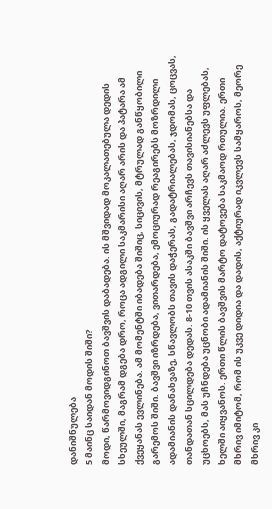დანიშნულება
5 მაინც საიდან მოდის შიში?
მოდი, წარმოვიდგინოთ ბავშვის დაბადება. ის მშვიდად მოკალათებულა დედის სხეულში, მაგრამ დგება დრო, როცა ადგილი საკმარისი აღარ არის და პატარა ამ ქვეყანას ევლინება. ამ მომენტში იბადება შიშიც, სიცივის, მტრულად განწყობილი გარემოს შიში. ბავშვი იზრდება, ვითარდება, ემოციურად რეაგირებს მოზრდილი ადამიანის დანახვაზე, სწავლობს თავის დაჭერას, გადატრიალებას, ჯდომას, ცოცვას, თანდათან სცილდება დედას. 8-10 თვის ასაკში ბავშვი არჩევს თავისიანებსა და უცხოებს, მას უჩნდება უცნობი ადამიანის შიში. ის ყველას აღარ აძლევს უფლებას, ხელში აიყვანოს. ერთი წლის ბავშვის მარტო დატოვება საკმაოდ რთულია. ერთი მხრივ იმიტომ, რომ ის უკვე დიდია და დადის, აქტიურად იკვლევს სამყაროს, მეორე მხრივ კი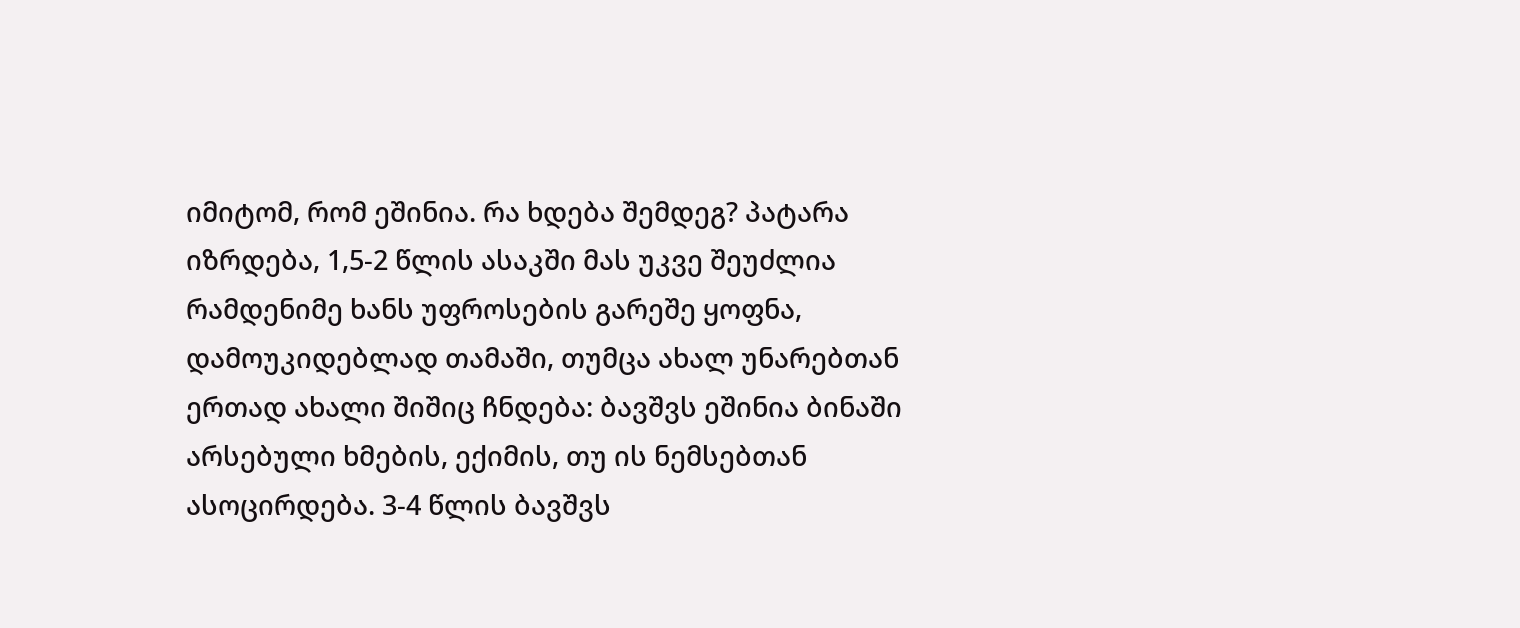იმიტომ, რომ ეშინია. რა ხდება შემდეგ? პატარა იზრდება, 1,5-2 წლის ასაკში მას უკვე შეუძლია რამდენიმე ხანს უფროსების გარეშე ყოფნა, დამოუკიდებლად თამაში, თუმცა ახალ უნარებთან ერთად ახალი შიშიც ჩნდება: ბავშვს ეშინია ბინაში არსებული ხმების, ექიმის, თუ ის ნემსებთან ასოცირდება. 3-4 წლის ბავშვს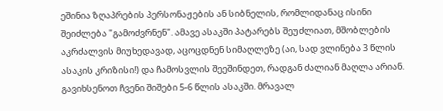ეშინია ზღაპრების პერსონაჟების ან სიბნელის, რომლიდანაც ისინი შეიძლება "გამოძვრნენ". ამავე ასაკში პატარებს შეუძლიათ, მშობლების აკრძალვის მიუხედავად, აცოცდნენ სიმაღლეზე (აი, სად ვლინება 3 წლის ასაკის კრიზისი!) და ჩამოსვლის შეეშინდეთ, რადგან ძალიან მაღლა არიან. გავიხსენოთ ჩვენი შიშები 5-6 წლის ასაკში. მრავალ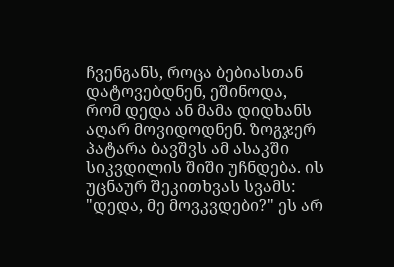ჩვენგანს, როცა ბებიასთან დატოვებდნენ, ეშინოდა, რომ დედა ან მამა დიდხანს აღარ მოვიდოდნენ. ზოგჯერ პატარა ბავშვს ამ ასაკში სიკვდილის შიში უჩნდება. ის უცნაურ შეკითხვას სვამს: "დედა, მე მოვკვდები?" ეს არ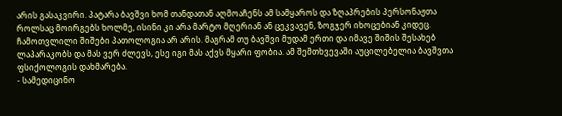არის გასაკვირი. პატარა ბავშვი ხომ თანდათან აღმოაჩენს ამ სამყაროს და ზღაპრების პერსონაჟთა როლსაც მოირგებს ხოლმე, ისინი კი არა მარტო მღერიან ან ცეკვავენ, ზოგჯერ იხოცებიან კიდეც. ჩამოთვლილი შიშები პათოლოგია არ არის. მაგრამ თუ ბავშვი მუდამ ერთი და იმავე შიშის შესახებ ლაპარაკობს და მას ვერ ძლევს, ესე იგი მას აქვს მყარი ფობია. ამ შემთხვევაში აუცილებელია ბავშვთა ფსიქოლოგის დახმარება.
- სამედიცინო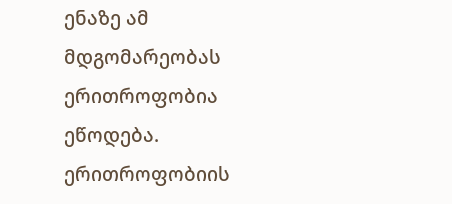ენაზე ამ მდგომარეობას ერითროფობია ეწოდება. ერითროფობიის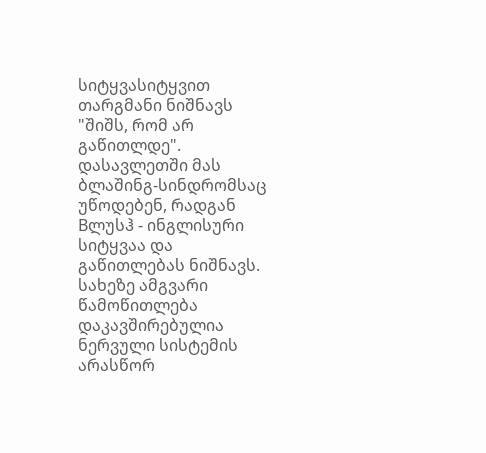სიტყვასიტყვით თარგმანი ნიშნავს "შიშს, რომ არ გაწითლდე". დასავლეთში მას ბლაშინგ-სინდრომსაც უწოდებენ, რადგან Bლუსჰ - ინგლისური სიტყვაა და გაწითლებას ნიშნავს. სახეზე ამგვარი წამოწითლება დაკავშირებულია ნერვული სისტემის არასწორ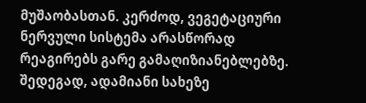მუშაობასთან. კერძოდ, ვეგეტაციური ნერვული სისტემა არასწორად რეაგირებს გარე გამაღიზიანებლებზე. შედეგად, ადამიანი სახეზე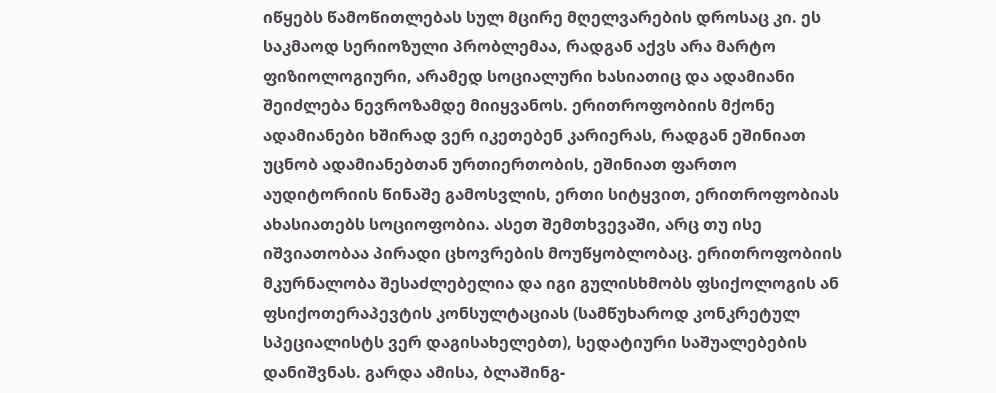იწყებს წამოწითლებას სულ მცირე მღელვარების დროსაც კი. ეს საკმაოდ სერიოზული პრობლემაა, რადგან აქვს არა მარტო ფიზიოლოგიური, არამედ სოციალური ხასიათიც და ადამიანი შეიძლება ნევროზამდე მიიყვანოს. ერითროფობიის მქონე ადამიანები ხშირად ვერ იკეთებენ კარიერას, რადგან ეშინიათ უცნობ ადამიანებთან ურთიერთობის, ეშინიათ ფართო აუდიტორიის წინაშე გამოსვლის, ერთი სიტყვით, ერითროფობიას ახასიათებს სოციოფობია. ასეთ შემთხვევაში, არც თუ ისე იშვიათობაა პირადი ცხოვრების მოუწყობლობაც. ერითროფობიის მკურნალობა შესაძლებელია და იგი გულისხმობს ფსიქოლოგის ან ფსიქოთერაპევტის კონსულტაციას (სამწუხაროდ კონკრეტულ სპეციალისტს ვერ დაგისახელებთ), სედატიური საშუალებების დანიშვნას. გარდა ამისა, ბლაშინგ-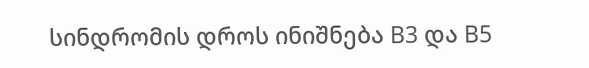სინდრომის დროს ინიშნება B3 და B5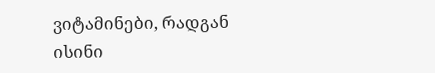ვიტამინები, რადგან ისინი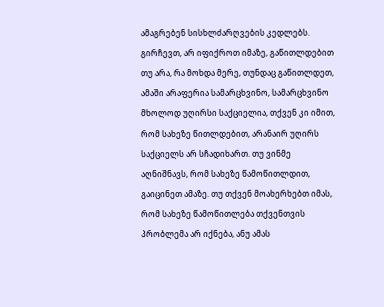ამაგრებენ სისხლძარღვების კედლებს.
გირჩევთ, არ იფიქროთ იმაზე, გაწითლდებით თუ არა, რა მოხდა მერე, თუნდაც გაწითლდეთ, ამაში არაფერია სამარცხვინო, სამარცხვინო მხოლოდ უღირსი საქციელია, თქვენ კი იმით, რომ სახეზე წითლდებით, არანაირ უღირს საქციელს არ სჩადიხართ. თუ ვინმე აღნიშნავს, რომ სახეზე წამოწითლდით, გაიცინეთ ამაზე. თუ თქვენ მოახერხებთ იმას, რომ სახეზე წამოწითლება თქვენთვის პრობლემა არ იქნება, ანუ ამას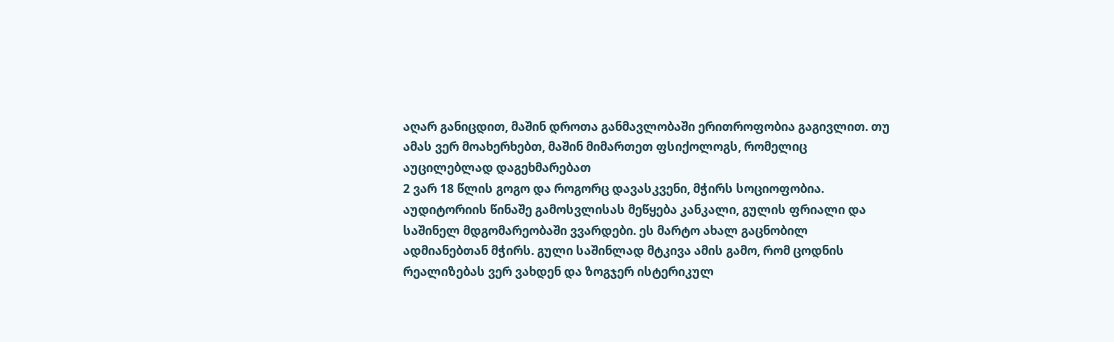აღარ განიცდით, მაშინ დროთა განმავლობაში ერითროფობია გაგივლით. თუ ამას ვერ მოახერხებთ, მაშინ მიმართეთ ფსიქოლოგს, რომელიც აუცილებლად დაგეხმარებათ
2 ვარ 18 წლის გოგო და როგორც დავასკვენი, მჭირს სოციოფობია. აუდიტორიის წინაშე გამოსვლისას მეწყება კანკალი, გულის ფრიალი და საშინელ მდგომარეობაში ვვარდები. ეს მარტო ახალ გაცნობილ ადმიანებთან მჭირს. გული საშინლად მტკივა ამის გამო, რომ ცოდნის რეალიზებას ვერ ვახდენ და ზოგჯერ ისტერიკულ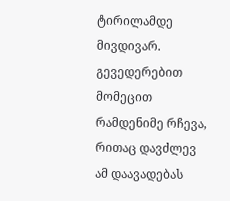ტირილამდე მივდივარ. გევედერებით მომეცით რამდენიმე რჩევა, რითაც დავძლევ ამ დაავადებას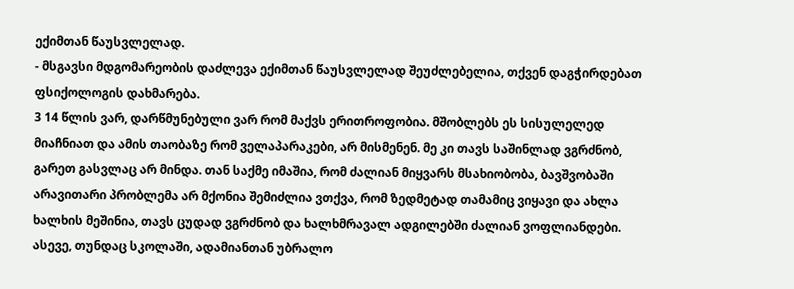ექიმთან წაუსვლელად.
- მსგავსი მდგომარეობის დაძლევა ექიმთან წაუსვლელად შეუძლებელია, თქვენ დაგჭირდებათ ფსიქოლოგის დახმარება.
3 14 წლის ვარ, დარწმუნებული ვარ რომ მაქვს ერითროფობია. მშობლებს ეს სისულელედ მიაჩნიათ და ამის თაობაზე რომ ველაპარაკები, არ მისმენენ. მე კი თავს საშინლად ვგრძნობ, გარეთ გასვლაც არ მინდა. თან საქმე იმაშია, რომ ძალიან მიყვარს მსახიობობა, ბავშვობაში არავითარი პრობლემა არ მქონია შემიძლია ვთქვა, რომ ზედმეტად თამამიც ვიყავი და ახლა ხალხის მეშინია, თავს ცუდად ვგრძნობ და ხალხმრავალ ადგილებში ძალიან ვოფლიანდები. ასევე, თუნდაც სკოლაში, ადამიანთან უბრალო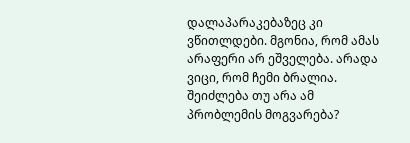დალაპარაკებაზეც კი ვწითლდები. მგონია, რომ ამას არაფერი არ ეშველება. არადა ვიცი, რომ ჩემი ბრალია. შეიძლება თუ არა ამ პრობლემის მოგვარება?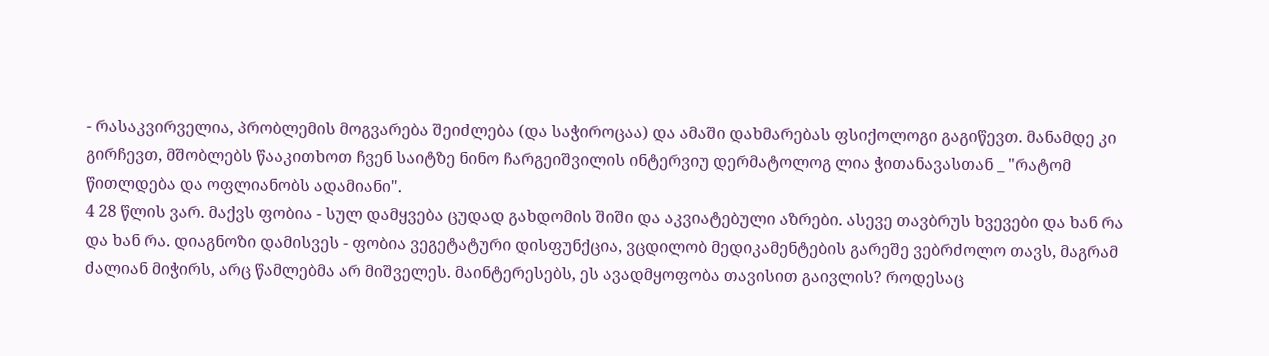- რასაკვირველია, პრობლემის მოგვარება შეიძლება (და საჭიროცაა) და ამაში დახმარებას ფსიქოლოგი გაგიწევთ. მანამდე კი გირჩევთ, მშობლებს წააკითხოთ ჩვენ საიტზე ნინო ჩარგეიშვილის ინტერვიუ დერმატოლოგ ლია ჭითანავასთან _ "რატომ წითლდება და ოფლიანობს ადამიანი".
4 28 წლის ვარ. მაქვს ფობია - სულ დამყვება ცუდად გახდომის შიში და აკვიატებული აზრები. ასევე თავბრუს ხვევები და ხან რა და ხან რა. დიაგნოზი დამისვეს - ფობია ვეგეტატური დისფუნქცია, ვცდილობ მედიკამენტების გარეშე ვებრძოლო თავს, მაგრამ ძალიან მიჭირს, არც წამლებმა არ მიშველეს. მაინტერესებს, ეს ავადმყოფობა თავისით გაივლის? როდესაც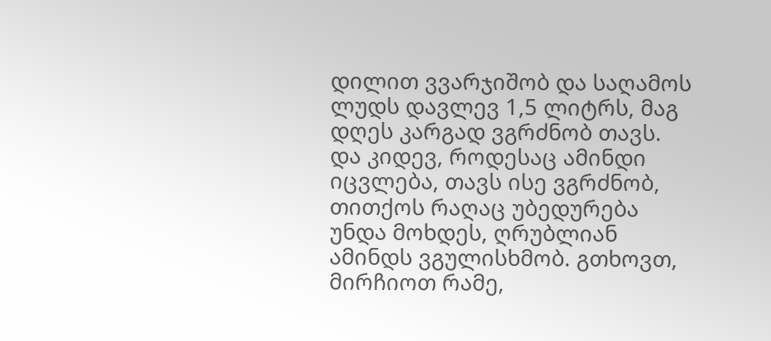დილით ვვარჯიშობ და საღამოს ლუდს დავლევ 1,5 ლიტრს, მაგ დღეს კარგად ვგრძნობ თავს. და კიდევ, როდესაც ამინდი იცვლება, თავს ისე ვგრძნობ, თითქოს რაღაც უბედურება უნდა მოხდეს, ღრუბლიან ამინდს ვგულისხმობ. გთხოვთ, მირჩიოთ რამე,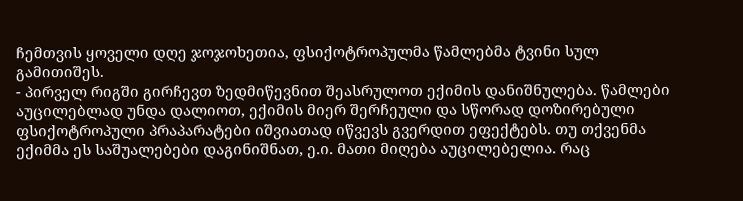ჩემთვის ყოველი დღე ჯოჯოხეთია, ფსიქოტროპულმა წამლებმა ტვინი სულ გამითიშეს.
- პირველ რიგში გირჩევთ ზედმიწევნით შეასრულოთ ექიმის დანიშნულება. წამლები აუცილებლად უნდა დალიოთ, ექიმის მიერ შერჩეული და სწორად დოზირებული ფსიქოტროპული პრაპარატები იშვიათად იწვევს გვერდით ეფექტებს. თუ თქვენმა ექიმმა ეს საშუალებები დაგინიშნათ, ე.ი. მათი მიღება აუცილებელია. რაც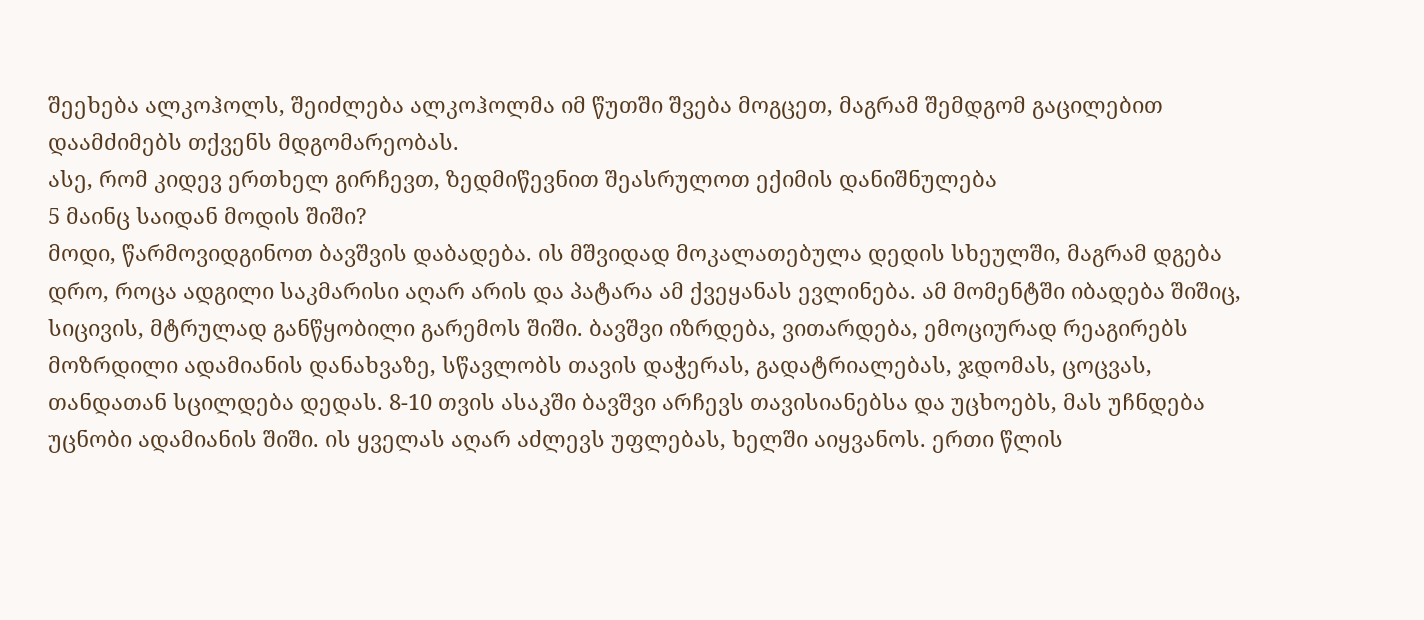შეეხება ალკოჰოლს, შეიძლება ალკოჰოლმა იმ წუთში შვება მოგცეთ, მაგრამ შემდგომ გაცილებით დაამძიმებს თქვენს მდგომარეობას.
ასე, რომ კიდევ ერთხელ გირჩევთ, ზედმიწევნით შეასრულოთ ექიმის დანიშნულება
5 მაინც საიდან მოდის შიში?
მოდი, წარმოვიდგინოთ ბავშვის დაბადება. ის მშვიდად მოკალათებულა დედის სხეულში, მაგრამ დგება დრო, როცა ადგილი საკმარისი აღარ არის და პატარა ამ ქვეყანას ევლინება. ამ მომენტში იბადება შიშიც, სიცივის, მტრულად განწყობილი გარემოს შიში. ბავშვი იზრდება, ვითარდება, ემოციურად რეაგირებს მოზრდილი ადამიანის დანახვაზე, სწავლობს თავის დაჭერას, გადატრიალებას, ჯდომას, ცოცვას, თანდათან სცილდება დედას. 8-10 თვის ასაკში ბავშვი არჩევს თავისიანებსა და უცხოებს, მას უჩნდება უცნობი ადამიანის შიში. ის ყველას აღარ აძლევს უფლებას, ხელში აიყვანოს. ერთი წლის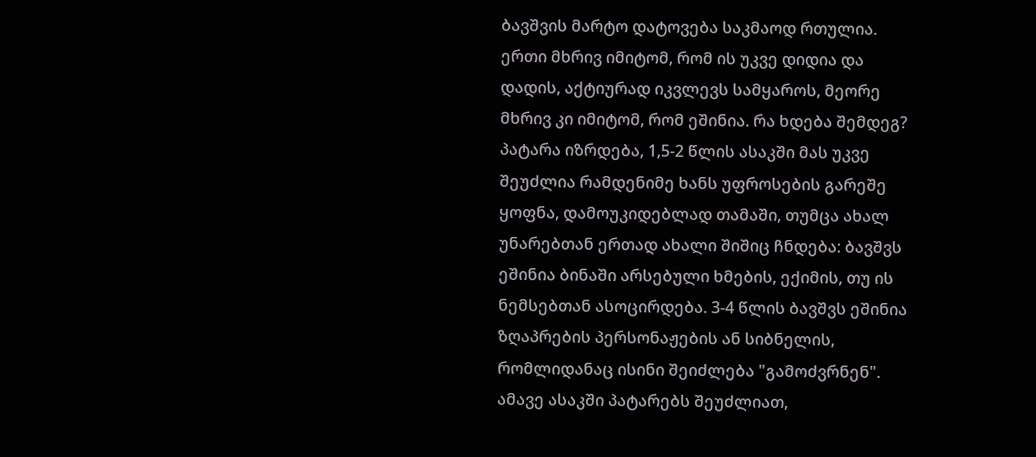ბავშვის მარტო დატოვება საკმაოდ რთულია. ერთი მხრივ იმიტომ, რომ ის უკვე დიდია და დადის, აქტიურად იკვლევს სამყაროს, მეორე მხრივ კი იმიტომ, რომ ეშინია. რა ხდება შემდეგ? პატარა იზრდება, 1,5-2 წლის ასაკში მას უკვე შეუძლია რამდენიმე ხანს უფროსების გარეშე ყოფნა, დამოუკიდებლად თამაში, თუმცა ახალ უნარებთან ერთად ახალი შიშიც ჩნდება: ბავშვს ეშინია ბინაში არსებული ხმების, ექიმის, თუ ის ნემსებთან ასოცირდება. 3-4 წლის ბავშვს ეშინია ზღაპრების პერსონაჟების ან სიბნელის, რომლიდანაც ისინი შეიძლება "გამოძვრნენ". ამავე ასაკში პატარებს შეუძლიათ,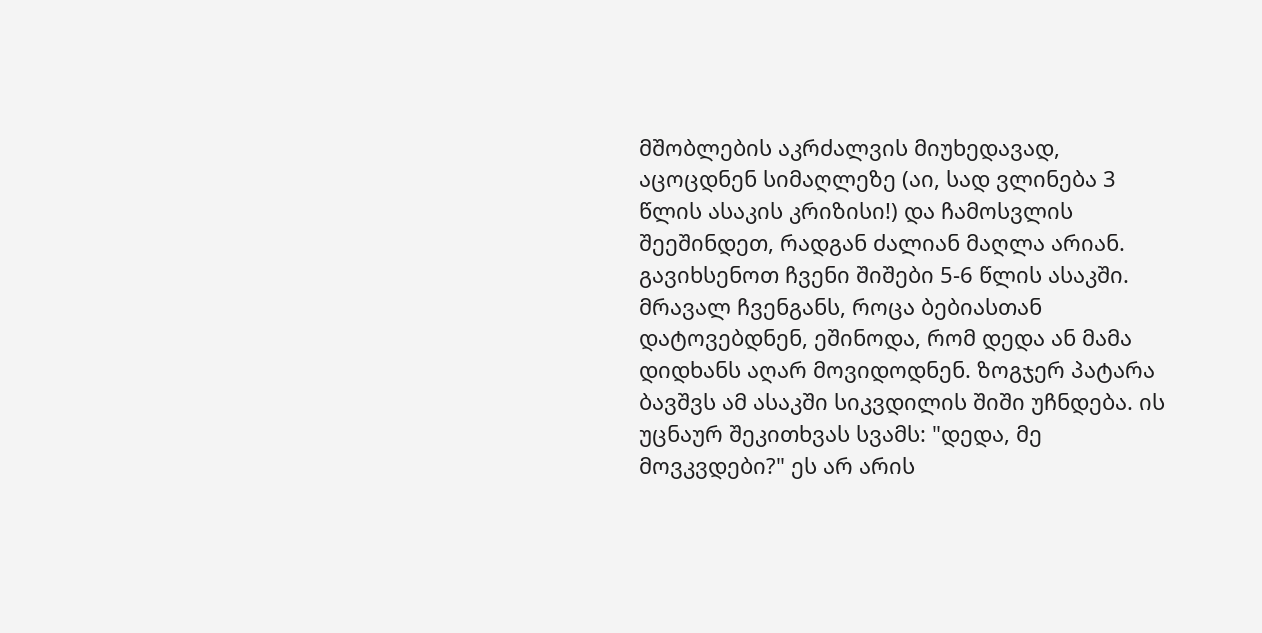მშობლების აკრძალვის მიუხედავად, აცოცდნენ სიმაღლეზე (აი, სად ვლინება 3 წლის ასაკის კრიზისი!) და ჩამოსვლის შეეშინდეთ, რადგან ძალიან მაღლა არიან. გავიხსენოთ ჩვენი შიშები 5-6 წლის ასაკში. მრავალ ჩვენგანს, როცა ბებიასთან დატოვებდნენ, ეშინოდა, რომ დედა ან მამა დიდხანს აღარ მოვიდოდნენ. ზოგჯერ პატარა ბავშვს ამ ასაკში სიკვდილის შიში უჩნდება. ის უცნაურ შეკითხვას სვამს: "დედა, მე მოვკვდები?" ეს არ არის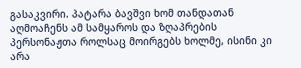გასაკვირი. პატარა ბავშვი ხომ თანდათან აღმოაჩენს ამ სამყაროს და ზღაპრების პერსონაჟთა როლსაც მოირგებს ხოლმე, ისინი კი არა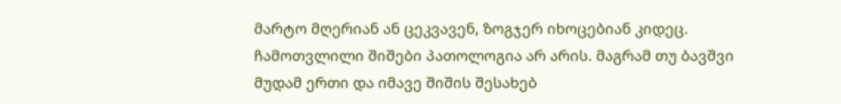მარტო მღერიან ან ცეკვავენ, ზოგჯერ იხოცებიან კიდეც. ჩამოთვლილი შიშები პათოლოგია არ არის. მაგრამ თუ ბავშვი მუდამ ერთი და იმავე შიშის შესახებ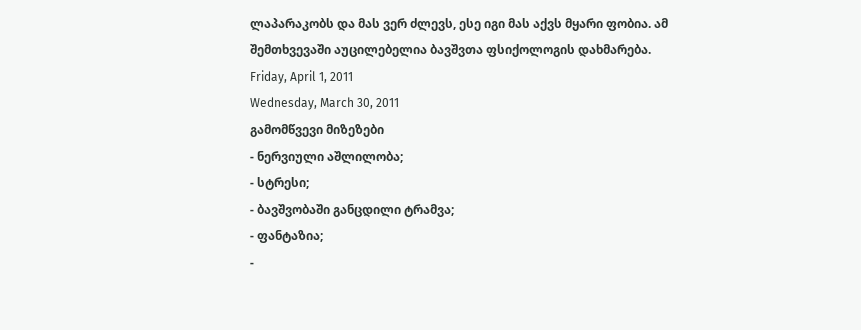ლაპარაკობს და მას ვერ ძლევს, ესე იგი მას აქვს მყარი ფობია. ამ შემთხვევაში აუცილებელია ბავშვთა ფსიქოლოგის დახმარება.
Friday, April 1, 2011
Wednesday, March 30, 2011
გამომწვევი მიზეზები
- ნერვიული აშლილობა;
- სტრესი;
- ბავშვობაში განცდილი ტრამვა;
- ფანტაზია;
-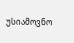უსიამოვნო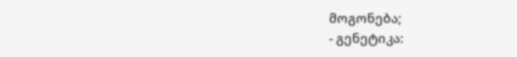მოგონება;
- გენეტიკა: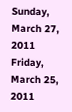Sunday, March 27, 2011
Friday, March 25, 2011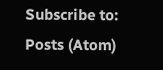Subscribe to:
Posts (Atom)